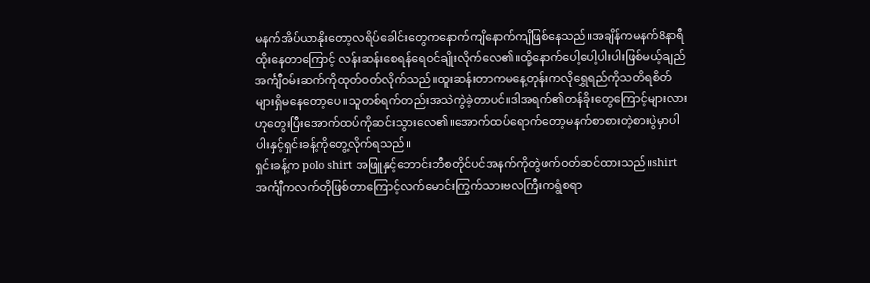မနက်အိပ်ယာနိုးတော့လရိပ်ခေါင်းတွေကနောက်ကျိနောက်ကျိဖြစ်နေသည်။အချိန်ကမနက်8နာရီထိုးနေတာကြောင့် လန်းဆန်းစေရန်ရေဝင်ချိုးလိုက်လေ၏။ထို့နောက်ပေါ့ပေါ့ပါးပါးဖြစ်မယ့်ချည်အင်္ကျီဝမ်းဆက်ကိုထုတ်ဝတ်လိုက်သည်။ထူးဆန်းတာကမနေ့တုန်းကလိုရွှေရည်ကိုသတိရစိတ်များရှိမနေတော့ပေ။သူတစ်ရက်တည်းအသဲကွဲခဲ့တာပင်။ဒါအရက်၏တန်ခိုးတွေကြောင့်များလားဟုတွေးပြီးအောက်ထပ်ကိုဆင်းသွားလေ၏။အောက်ထပ်ရောက်တော့မနက်စာစားတဲ့စားပွဲမှာပါပါးနှင့်ရှင်းခန့်ကိုတွေ့လိုက်ရသည်။
ရှင်းခန့်က polo shirt အဖြူနှင့်ဘောင်းဘီစတိုင်ပင်အနက်ကိုတွဲဖက်ဝတ်ဆင်ထားသည်။shirt အင်္ကျီကလက်တိုဖြစ်တာကြောင့်လက်မောင်းကြွက်သားဗလကြီးကရွံစရာ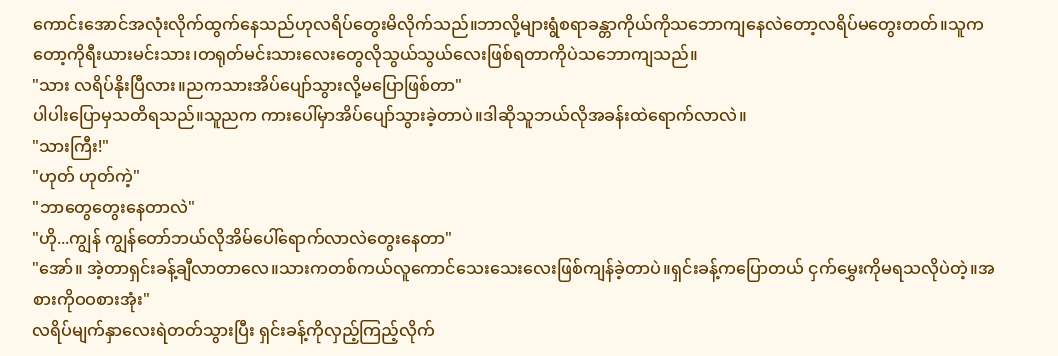ကောင်းအောင်အလုံးလိုက်ထွက်နေသည်ဟုလရိပ်တွေးမိလိုက်သည်။ဘာလို့များရွံစရာခန္တာကိုယ်ကိုသဘောကျနေလဲတော့လရိပ်မတွေးတတ်။သူကတော့ကိုရီးယားမင်းသား၊တရုတ်မင်းသားလေးတွေလိုသွယ်သွယ်လေးဖြစ်ရတာကိုပဲသဘောကျသည်။
"သား လရိပ်နိုးပြီလား။ညကသားအိပ်ပျော်သွားလို့မပြောဖြစ်တာ"
ပါပါးပြောမှသတိရသည်။သူညက ကားပေါ်မှာအိပ်ပျော်သွားခဲ့တာပဲ။ဒါဆိုသူဘယ်လိုအခန်းထဲရောက်လာလဲ။
"သားကြီး!"
"ဟုတ် ဟုတ်ကဲ့"
"ဘာတွေတွေးနေတာလဲ"
"ဟို...ကျွန် ကျွန်တော်ဘယ်လိုအိမ်ပေါ်ရောက်လာလဲတွေးနေတာ"
"အော်။ အဲ့တာရှင်းခန့်ချီလာတာလေ။သားကတစ်ကယ်လူကောင်သေးသေးလေးဖြစ်ကျန်ခဲ့တာပဲ။ရှင်းခန့်ကပြောတယ် ငှက်မွှေးကိုမရသလိုပဲတဲ့။အစားကိုဝဝစားအုံး"
လရိပ်မျက်နှာလေးရဲတတ်သွားပြီး ရှင်းခန့်ကိုလှည့်ကြည့်လိုက်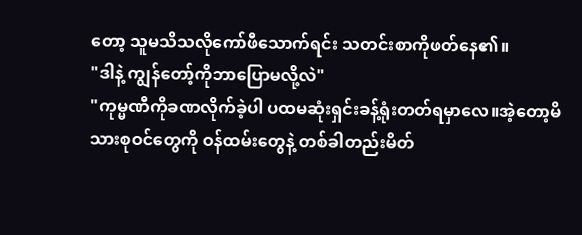တော့ သူမသိသလိုကော်ဖီသောက်ရင်း သတင်းစာကိုဖတ်နေ၏။
"ဒါနဲ့ ကျွန်တော့်ကိုဘာပြောမလို့လဲ"
"ကုမ္မဏီကိုခဏလိုက်ခဲ့ပါ ပထမဆုံးရှင်းခန့်ရုံးတတ်ရမှာလေ။အဲ့တော့မိသားစုဝင်တွေကို ဝန်ထမ်းတွေနဲ့ တစ်ခါတည်းမိတ်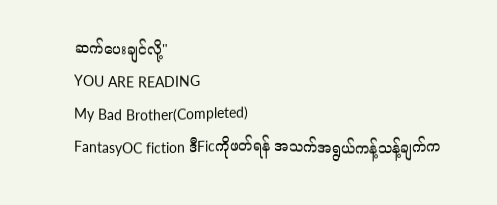ဆက်ပေးချင်လို့"
YOU ARE READING
My Bad Brother(Completed)
FantasyOC fiction ဒီFicကိုဖတ်ရန် အသက်အရွယ်ကန့်သန့်ချက်က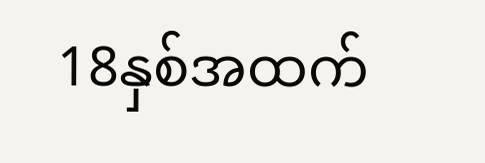18နှစ်အထက်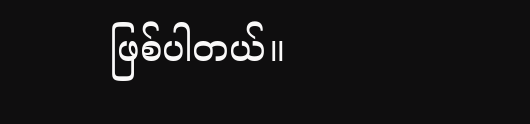ဖြစ်ပါတယ်။